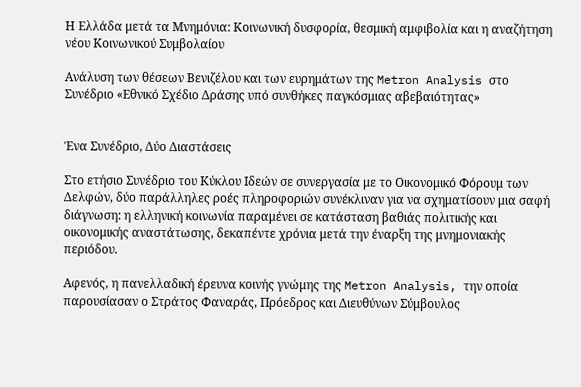Η Ελλάδα μετά τα Μνημόνια: Κοινωνική δυσφορία, θεσμική αμφιβολία και η αναζήτηση νέου Κοινωνικού Συμβολαίου

Ανάλυση των θέσεων Βενιζέλου και των ευρημάτων της Metron Analysis στο Συνέδριο «Εθνικό Σχέδιο Δράσης υπό συνθήκες παγκόσμιας αβεβαιότητας»


Ένα Συνέδριο, Δύο Διαστάσεις

Στο ετήσιο Συνέδριο του Κύκλου Ιδεών σε συνεργασία με το Οικονομικό Φόρουμ των Δελφών, δύο παράλληλες ροές πληροφοριών συνέκλιναν για να σχηματίσουν μια σαφή διάγνωση: η ελληνική κοινωνία παραμένει σε κατάσταση βαθιάς πολιτικής και οικονομικής αναστάτωσης, δεκαπέντε χρόνια μετά την έναρξη της μνημονιακής περιόδου.

Αφενός, η πανελλαδική έρευνα κοινής γνώμης της Metron Analysis, την οποία παρουσίασαν ο Στράτος Φαναράς, Πρόεδρος και Διευθύνων Σύμβουλος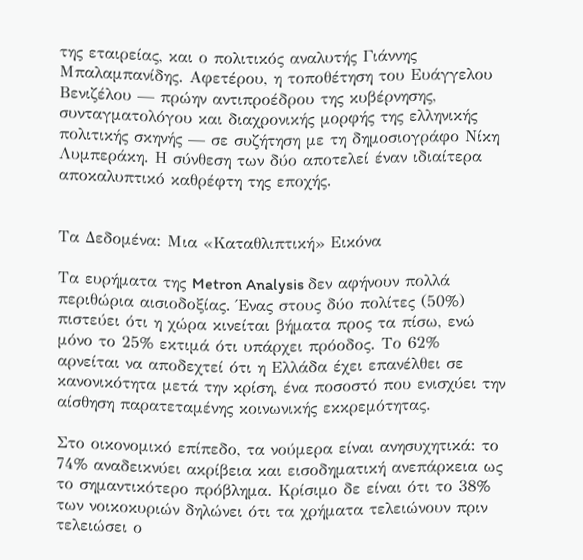της εταιρείας, και ο πολιτικός αναλυτής Γιάννης Μπαλαμπανίδης. Αφετέρου, η τοποθέτηση του Ευάγγελου Βενιζέλου — πρώην αντιπροέδρου της κυβέρνησης, συνταγματολόγου και διαχρονικής μορφής της ελληνικής πολιτικής σκηνής — σε συζήτηση με τη δημοσιογράφο Νίκη Λυμπεράκη. Η σύνθεση των δύο αποτελεί έναν ιδιαίτερα αποκαλυπτικό καθρέφτη της εποχής.


Τα Δεδομένα: Μια «Καταθλιπτική» Εικόνα

Τα ευρήματα της Metron Analysis δεν αφήνουν πολλά περιθώρια αισιοδοξίας. Ένας στους δύο πολίτες (50%) πιστεύει ότι η χώρα κινείται βήματα προς τα πίσω, ενώ μόνο το 25% εκτιμά ότι υπάρχει πρόοδος. Το 62% αρνείται να αποδεχτεί ότι η Ελλάδα έχει επανέλθει σε κανονικότητα μετά την κρίση, ένα ποσοστό που ενισχύει την αίσθηση παρατεταμένης κοινωνικής εκκρεμότητας.

Στο οικονομικό επίπεδο, τα νούμερα είναι ανησυχητικά: το 74% αναδεικνύει ακρίβεια και εισοδηματική ανεπάρκεια ως το σημαντικότερο πρόβλημα. Κρίσιμο δε είναι ότι το 38% των νοικοκυριών δηλώνει ότι τα χρήματα τελειώνουν πριν τελειώσει ο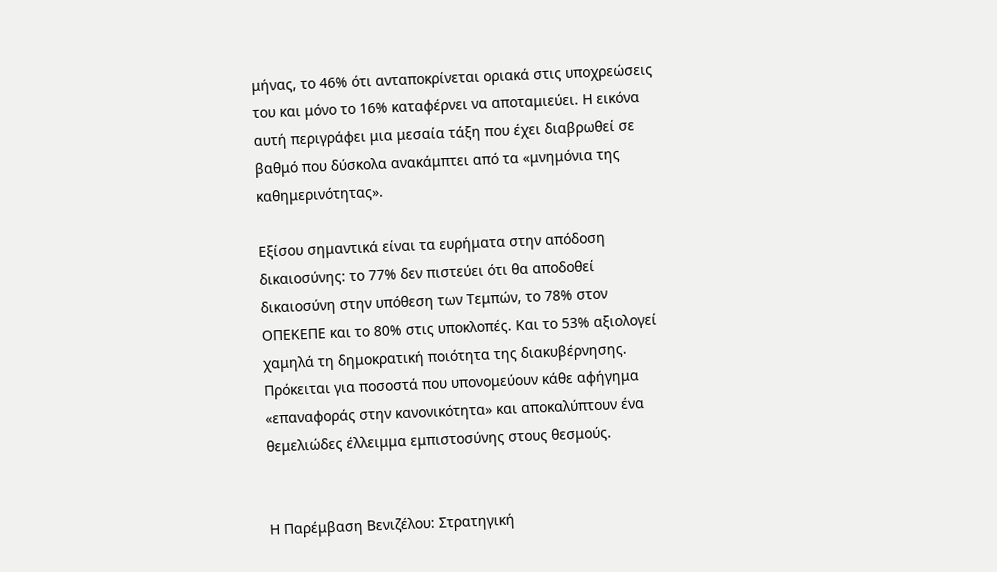μήνας, το 46% ότι ανταποκρίνεται οριακά στις υποχρεώσεις του και μόνο το 16% καταφέρνει να αποταμιεύει. Η εικόνα αυτή περιγράφει μια μεσαία τάξη που έχει διαβρωθεί σε βαθμό που δύσκολα ανακάμπτει από τα «μνημόνια της καθημερινότητας».

Εξίσου σημαντικά είναι τα ευρήματα στην απόδοση δικαιοσύνης: το 77% δεν πιστεύει ότι θα αποδοθεί δικαιοσύνη στην υπόθεση των Τεμπών, το 78% στον ΟΠΕΚΕΠΕ και το 80% στις υποκλοπές. Και το 53% αξιολογεί χαμηλά τη δημοκρατική ποιότητα της διακυβέρνησης. Πρόκειται για ποσοστά που υπονομεύουν κάθε αφήγημα «επαναφοράς στην κανονικότητα» και αποκαλύπτουν ένα θεμελιώδες έλλειμμα εμπιστοσύνης στους θεσμούς.


Η Παρέμβαση Βενιζέλου: Στρατηγική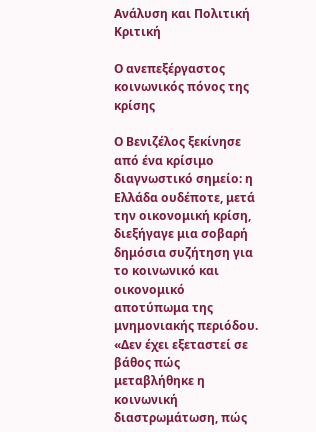Ανάλυση και Πολιτική Κριτική

Ο ανεπεξέργαστος κοινωνικός πόνος της κρίσης

Ο Βενιζέλος ξεκίνησε από ένα κρίσιμο διαγνωστικό σημείο: η Ελλάδα ουδέποτε, μετά την οικονομική κρίση, διεξήγαγε μια σοβαρή δημόσια συζήτηση για το κοινωνικό και οικονομικό αποτύπωμα της μνημονιακής περιόδου. «Δεν έχει εξεταστεί σε βάθος πώς μεταβλήθηκε η κοινωνική διαστρωμάτωση, πώς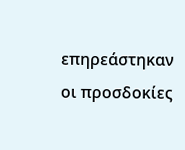επηρεάστηκαν οι προσδοκίες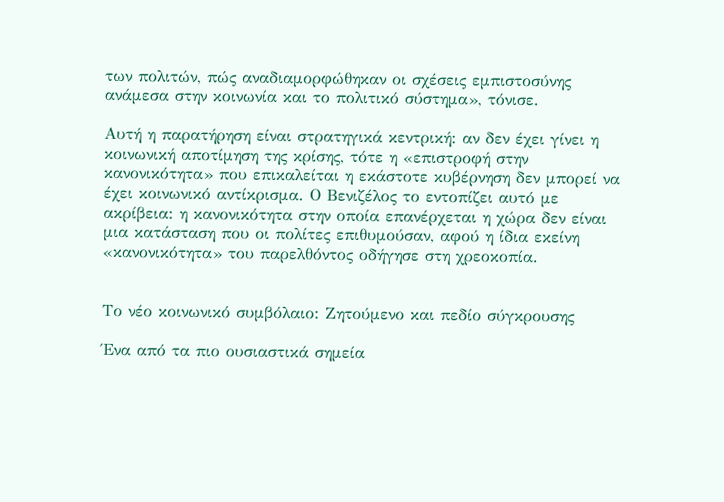των πολιτών, πώς αναδιαμορφώθηκαν οι σχέσεις εμπιστοσύνης ανάμεσα στην κοινωνία και το πολιτικό σύστημα», τόνισε.

Αυτή η παρατήρηση είναι στρατηγικά κεντρική: αν δεν έχει γίνει η κοινωνική αποτίμηση της κρίσης, τότε η «επιστροφή στην κανονικότητα» που επικαλείται η εκάστοτε κυβέρνηση δεν μπορεί να έχει κοινωνικό αντίκρισμα. Ο Βενιζέλος το εντοπίζει αυτό με ακρίβεια: η κανονικότητα στην οποία επανέρχεται η χώρα δεν είναι μια κατάσταση που οι πολίτες επιθυμούσαν, αφού η ίδια εκείνη «κανονικότητα» του παρελθόντος οδήγησε στη χρεοκοπία.


Το νέο κοινωνικό συμβόλαιο: Ζητούμενο και πεδίο σύγκρουσης

Ένα από τα πιο ουσιαστικά σημεία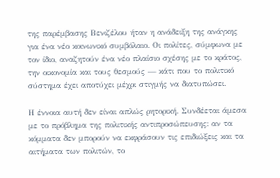της παρέμβασης Βενιζέλου ήταν η ανάδειξη της ανάγκης για ένα νέο κοινωνικό συμβόλαιο. Οι πολίτες, σύμφωνα με τον ίδιο, αναζητούν ένα νέο πλαίσιο σχέσης με το κράτος, την οικονομία και τους θεσμούς — κάτι που το πολιτικό σύστημα έχει αποτύχει μέχρι στιγμής να διατυπώσει.

Η έννοια αυτή δεν είναι απλώς ρητορική. Συνδέεται άμεσα με το πρόβλημα της πολιτικής αντιπροσώπευσης: αν τα κόμματα δεν μπορούν να εκφράσουν τις επιδιώξεις και τα αιτήματα των πολιτών, το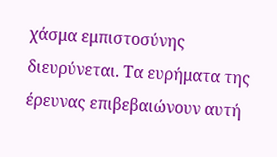χάσμα εμπιστοσύνης διευρύνεται. Τα ευρήματα της έρευνας επιβεβαιώνουν αυτή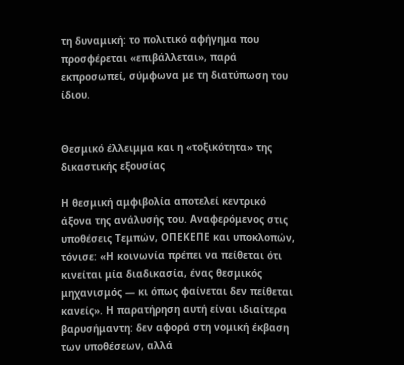τη δυναμική: το πολιτικό αφήγημα που προσφέρεται «επιβάλλεται», παρά εκπροσωπεί, σύμφωνα με τη διατύπωση του ίδιου.


Θεσμικό έλλειμμα και η «τοξικότητα» της δικαστικής εξουσίας

Η θεσμική αμφιβολία αποτελεί κεντρικό άξονα της ανάλυσής του. Αναφερόμενος στις υποθέσεις Τεμπών, ΟΠΕΚΕΠΕ και υποκλοπών, τόνισε: «Η κοινωνία πρέπει να πείθεται ότι κινείται μία διαδικασία, ένας θεσμικός μηχανισμός — κι όπως φαίνεται δεν πείθεται κανείς». Η παρατήρηση αυτή είναι ιδιαίτερα βαρυσήμαντη: δεν αφορά στη νομική έκβαση των υποθέσεων, αλλά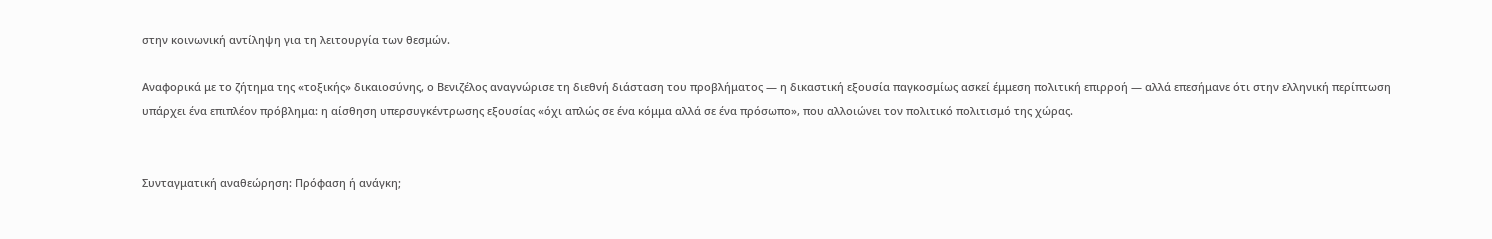στην κοινωνική αντίληψη για τη λειτουργία των θεσμών.

Αναφορικά με το ζήτημα της «τοξικής» δικαιοσύνης, ο Βενιζέλος αναγνώρισε τη διεθνή διάσταση του προβλήματος — η δικαστική εξουσία παγκοσμίως ασκεί έμμεση πολιτική επιρροή — αλλά επεσήμανε ότι στην ελληνική περίπτωση υπάρχει ένα επιπλέον πρόβλημα: η αίσθηση υπερσυγκέντρωσης εξουσίας «όχι απλώς σε ένα κόμμα αλλά σε ένα πρόσωπο», που αλλοιώνει τον πολιτικό πολιτισμό της χώρας.


Συνταγματική αναθεώρηση: Πρόφαση ή ανάγκη;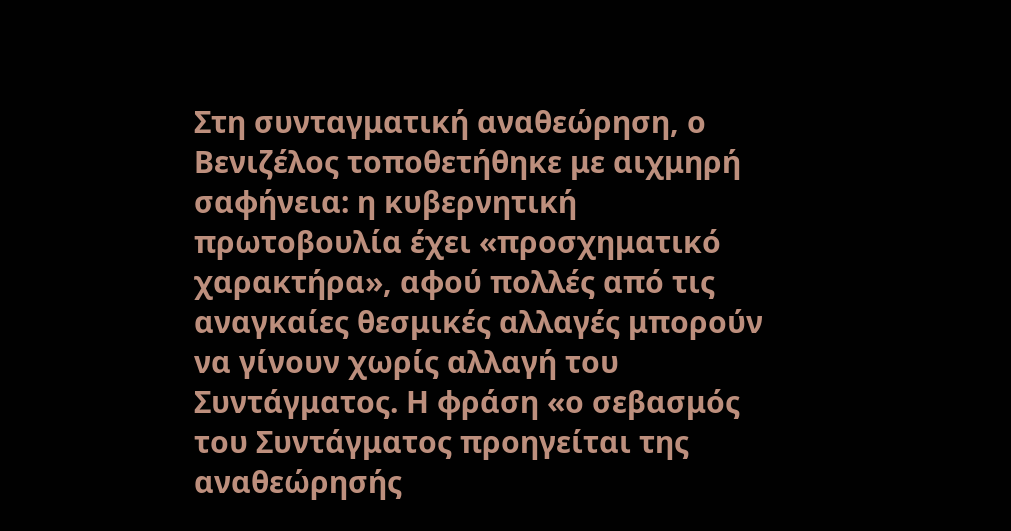Στη συνταγματική αναθεώρηση, ο Βενιζέλος τοποθετήθηκε με αιχμηρή σαφήνεια: η κυβερνητική πρωτοβουλία έχει «προσχηματικό χαρακτήρα», αφού πολλές από τις αναγκαίες θεσμικές αλλαγές μπορούν να γίνουν χωρίς αλλαγή του Συντάγματος. Η φράση «ο σεβασμός του Συντάγματος προηγείται της αναθεώρησής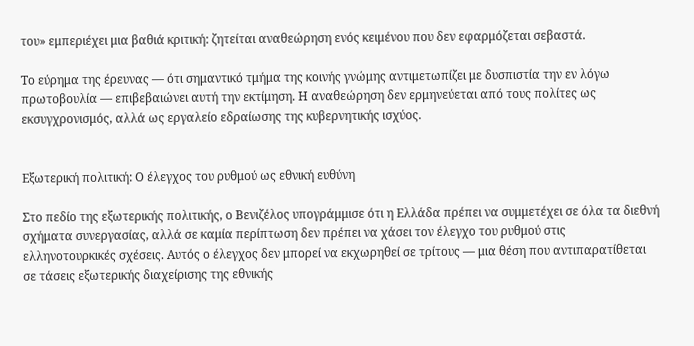του» εμπεριέχει μια βαθιά κριτική: ζητείται αναθεώρηση ενός κειμένου που δεν εφαρμόζεται σεβαστά.

Το εύρημα της έρευνας — ότι σημαντικό τμήμα της κοινής γνώμης αντιμετωπίζει με δυσπιστία την εν λόγω πρωτοβουλία — επιβεβαιώνει αυτή την εκτίμηση. Η αναθεώρηση δεν ερμηνεύεται από τους πολίτες ως εκσυγχρονισμός, αλλά ως εργαλείο εδραίωσης της κυβερνητικής ισχύος.


Εξωτερική πολιτική: Ο έλεγχος του ρυθμού ως εθνική ευθύνη

Στο πεδίο της εξωτερικής πολιτικής, ο Βενιζέλος υπογράμμισε ότι η Ελλάδα πρέπει να συμμετέχει σε όλα τα διεθνή σχήματα συνεργασίας, αλλά σε καμία περίπτωση δεν πρέπει να χάσει τον έλεγχο του ρυθμού στις ελληνοτουρκικές σχέσεις. Αυτός ο έλεγχος δεν μπορεί να εκχωρηθεί σε τρίτους — μια θέση που αντιπαρατίθεται σε τάσεις εξωτερικής διαχείρισης της εθνικής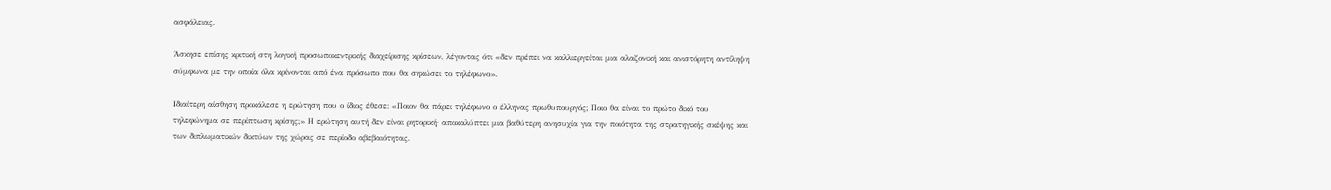ασφάλειας.

Άσκησε επίσης κριτική στη λογική προσωποκεντρικής διαχείρισης κρίσεων, λέγοντας ότι «δεν πρέπει να καλλιεργείται μια αλαζονική και ανιστόρητη αντίληψη σύμφωνα με την οποία όλα κρίνονται από ένα πρόσωπο που θα σηκώσει το τηλέφωνο».

Ιδιαίτερη αίσθηση προκάλεσε η ερώτηση που ο ίδιος έθεσε: «Ποιον θα πάρει τηλέφωνο ο έλληνας πρωθυπουργός; Ποιο θα είναι το πρώτο δικό του τηλεφώνημα σε περίπτωση κρίσης;» Η ερώτηση αυτή δεν είναι ρητορική· αποκαλύπτει μια βαθύτερη ανησυχία για την ποιότητα της στρατηγικής σκέψης και των διπλωματικών δικτύων της χώρας σε περίοδο αβεβαιότητας.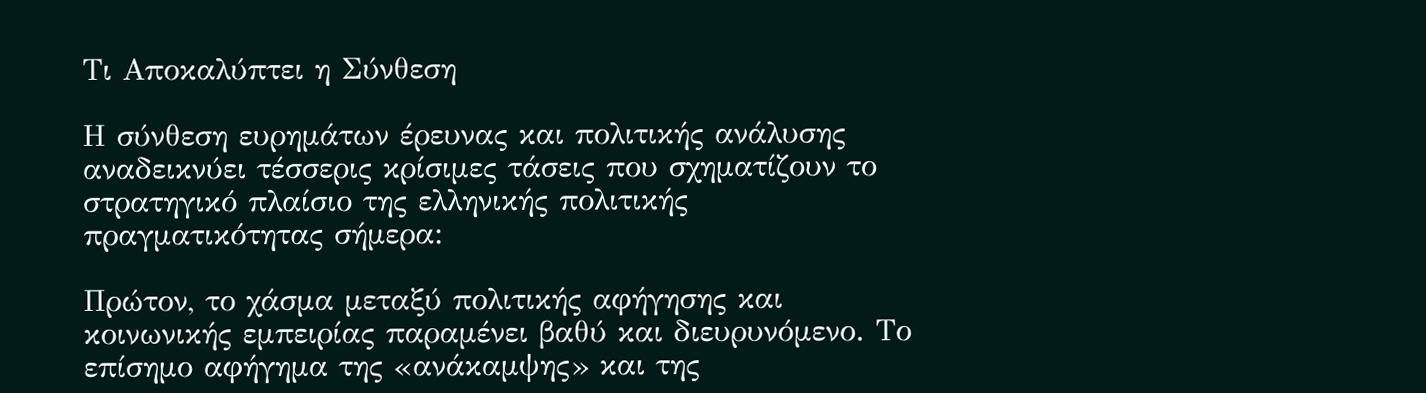Τι Αποκαλύπτει η Σύνθεση

Η σύνθεση ευρημάτων έρευνας και πολιτικής ανάλυσης αναδεικνύει τέσσερις κρίσιμες τάσεις που σχηματίζουν το στρατηγικό πλαίσιο της ελληνικής πολιτικής πραγματικότητας σήμερα:

Πρώτον, το χάσμα μεταξύ πολιτικής αφήγησης και κοινωνικής εμπειρίας παραμένει βαθύ και διευρυνόμενο. Το επίσημο αφήγημα της «ανάκαμψης» και της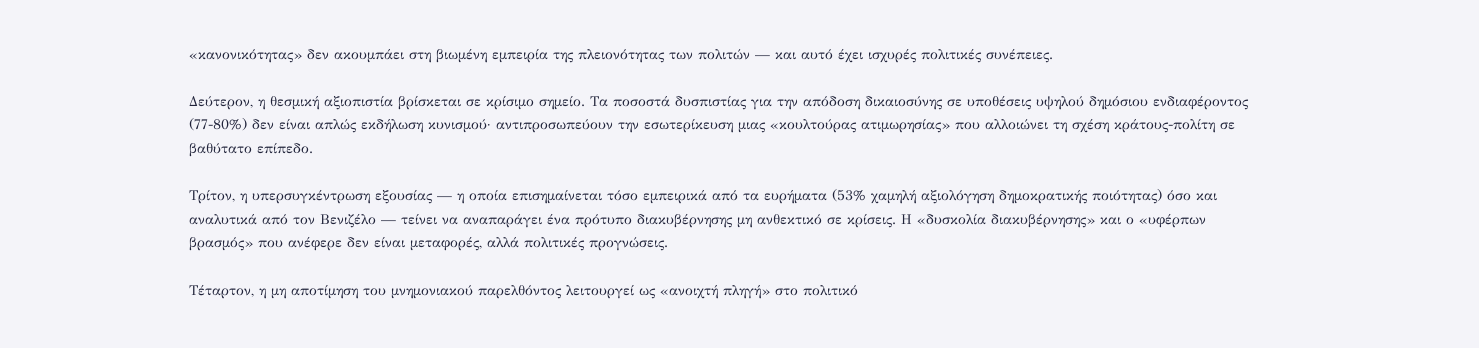«κανονικότητας» δεν ακουμπάει στη βιωμένη εμπειρία της πλειονότητας των πολιτών — και αυτό έχει ισχυρές πολιτικές συνέπειες.

Δεύτερον, η θεσμική αξιοπιστία βρίσκεται σε κρίσιμο σημείο. Τα ποσοστά δυσπιστίας για την απόδοση δικαιοσύνης σε υποθέσεις υψηλού δημόσιου ενδιαφέροντος (77-80%) δεν είναι απλώς εκδήλωση κυνισμού· αντιπροσωπεύουν την εσωτερίκευση μιας «κουλτούρας ατιμωρησίας» που αλλοιώνει τη σχέση κράτους-πολίτη σε βαθύτατο επίπεδο.

Τρίτον, η υπερσυγκέντρωση εξουσίας — η οποία επισημαίνεται τόσο εμπειρικά από τα ευρήματα (53% χαμηλή αξιολόγηση δημοκρατικής ποιότητας) όσο και αναλυτικά από τον Βενιζέλο — τείνει να αναπαράγει ένα πρότυπο διακυβέρνησης μη ανθεκτικό σε κρίσεις. Η «δυσκολία διακυβέρνησης» και ο «υφέρπων βρασμός» που ανέφερε δεν είναι μεταφορές, αλλά πολιτικές προγνώσεις.

Τέταρτον, η μη αποτίμηση του μνημονιακού παρελθόντος λειτουργεί ως «ανοιχτή πληγή» στο πολιτικό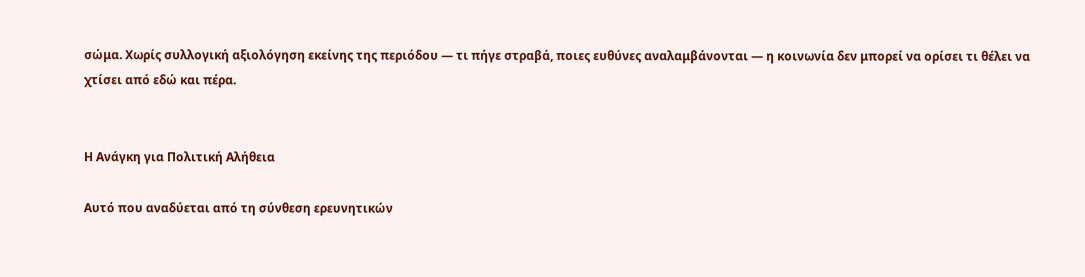σώμα. Χωρίς συλλογική αξιολόγηση εκείνης της περιόδου — τι πήγε στραβά, ποιες ευθύνες αναλαμβάνονται — η κοινωνία δεν μπορεί να ορίσει τι θέλει να χτίσει από εδώ και πέρα.


Η Ανάγκη για Πολιτική Αλήθεια

Αυτό που αναδύεται από τη σύνθεση ερευνητικών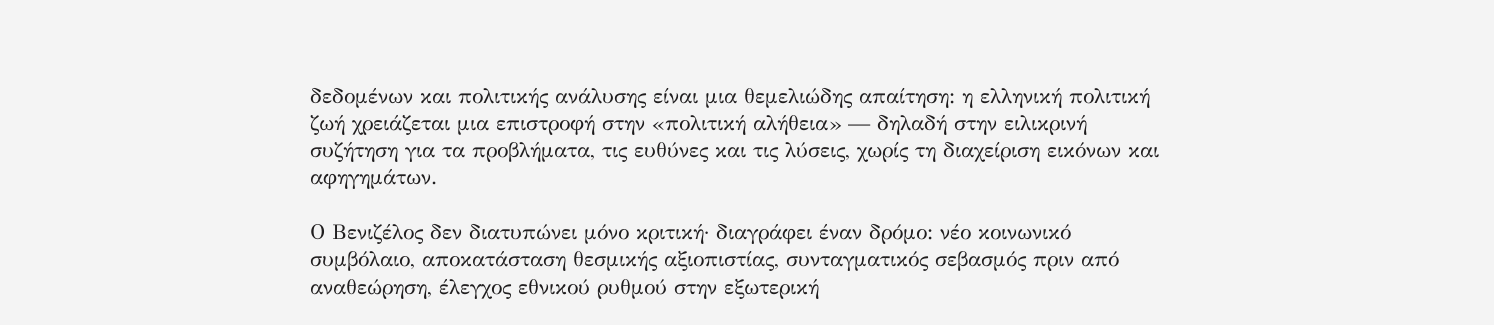δεδομένων και πολιτικής ανάλυσης είναι μια θεμελιώδης απαίτηση: η ελληνική πολιτική ζωή χρειάζεται μια επιστροφή στην «πολιτική αλήθεια» — δηλαδή στην ειλικρινή συζήτηση για τα προβλήματα, τις ευθύνες και τις λύσεις, χωρίς τη διαχείριση εικόνων και αφηγημάτων.

Ο Βενιζέλος δεν διατυπώνει μόνο κριτική· διαγράφει έναν δρόμο: νέο κοινωνικό συμβόλαιο, αποκατάσταση θεσμικής αξιοπιστίας, συνταγματικός σεβασμός πριν από αναθεώρηση, έλεγχος εθνικού ρυθμού στην εξωτερική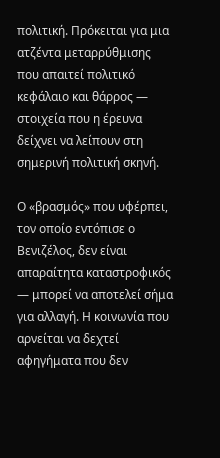πολιτική. Πρόκειται για μια ατζέντα μεταρρύθμισης που απαιτεί πολιτικό κεφάλαιο και θάρρος — στοιχεία που η έρευνα δείχνει να λείπουν στη σημερινή πολιτική σκηνή.

Ο «βρασμός» που υφέρπει, τον οποίο εντόπισε ο Βενιζέλος, δεν είναι απαραίτητα καταστροφικός — μπορεί να αποτελεί σήμα για αλλαγή. Η κοινωνία που αρνείται να δεχτεί αφηγήματα που δεν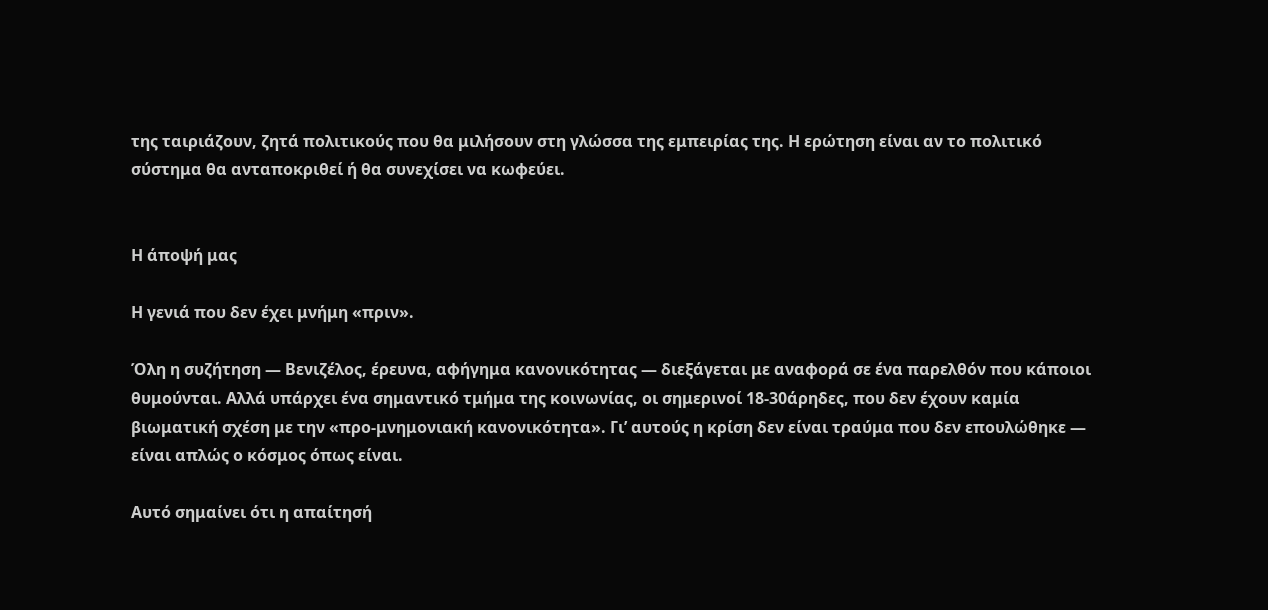της ταιριάζουν, ζητά πολιτικούς που θα μιλήσουν στη γλώσσα της εμπειρίας της. Η ερώτηση είναι αν το πολιτικό σύστημα θα ανταποκριθεί ή θα συνεχίσει να κωφεύει.


Η άποψή μας

Η γενιά που δεν έχει μνήμη «πριν».

Όλη η συζήτηση — Βενιζέλος, έρευνα, αφήγημα κανονικότητας — διεξάγεται με αναφορά σε ένα παρελθόν που κάποιοι θυμούνται. Αλλά υπάρχει ένα σημαντικό τμήμα της κοινωνίας, οι σημερινοί 18-30άρηδες, που δεν έχουν καμία βιωματική σχέση με την «προ-μνημονιακή κανονικότητα». Γι’ αυτούς η κρίση δεν είναι τραύμα που δεν επουλώθηκε — είναι απλώς ο κόσμος όπως είναι.

Αυτό σημαίνει ότι η απαίτησή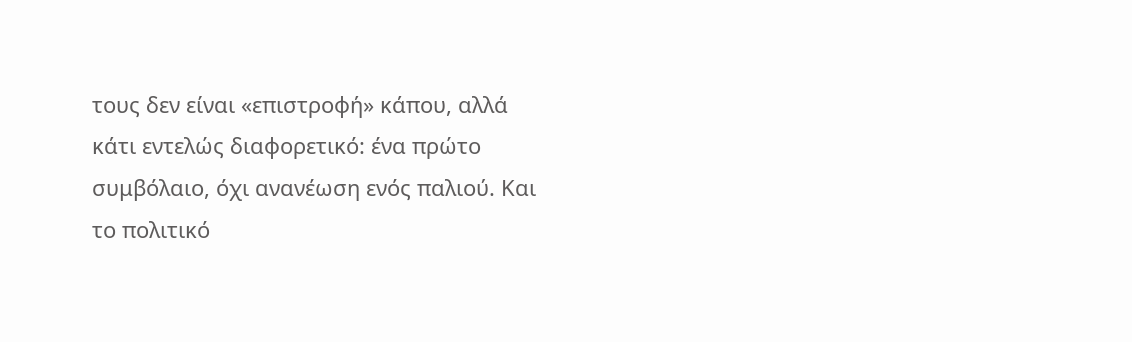τους δεν είναι «επιστροφή» κάπου, αλλά κάτι εντελώς διαφορετικό: ένα πρώτο συμβόλαιο, όχι ανανέωση ενός παλιού. Και το πολιτικό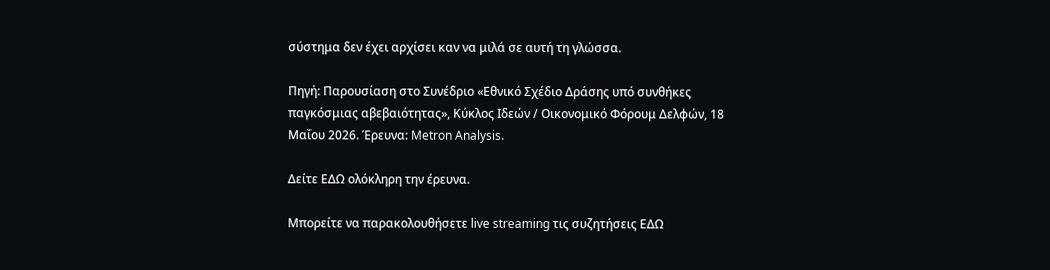σύστημα δεν έχει αρχίσει καν να μιλά σε αυτή τη γλώσσα.

Πηγή: Παρουσίαση στο Συνέδριο «Εθνικό Σχέδιο Δράσης υπό συνθήκες παγκόσμιας αβεβαιότητας», Κύκλος Ιδεών / Οικονομικό Φόρουμ Δελφών, 18 Μαΐου 2026. Έρευνα: Metron Analysis.

Δείτε ΕΔΩ ολόκληρη την έρευνα.

Μπορείτε να παρακολουθήσετε live streaming τις συζητήσεις ΕΔΩ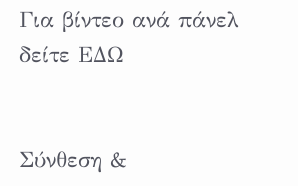Για βίντεο ανά πάνελ δείτε ΕΔΩ


Σύνθεση &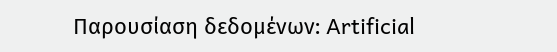Παρουσίαση δεδομένων: Artificial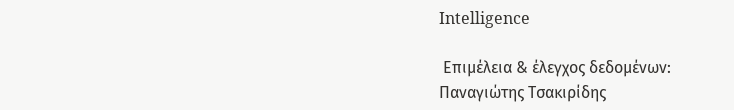Intelligence

 Επιμέλεια & έλεγχος δεδομένων: Παναγιώτης Τσακιρίδης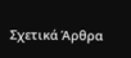Σχετικά Άρθρα